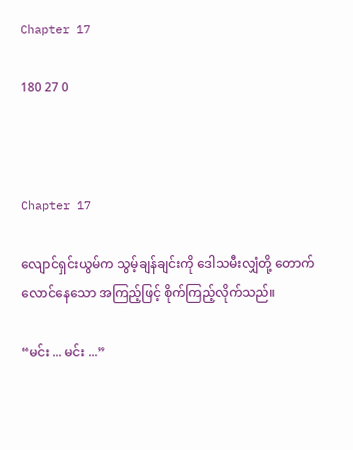Chapter 17

180 27 0



Chapter 17

လျောင်ရှင်းယွမ်က သွမ့်ချန်ချင်းကို ဒေါသမီးလျှံတို့ တောက်လောင်နေသော အကြည့်ဖြင့် စိုက်ကြည့်လိုက်သည်။

“မင်း ... မင်း ...”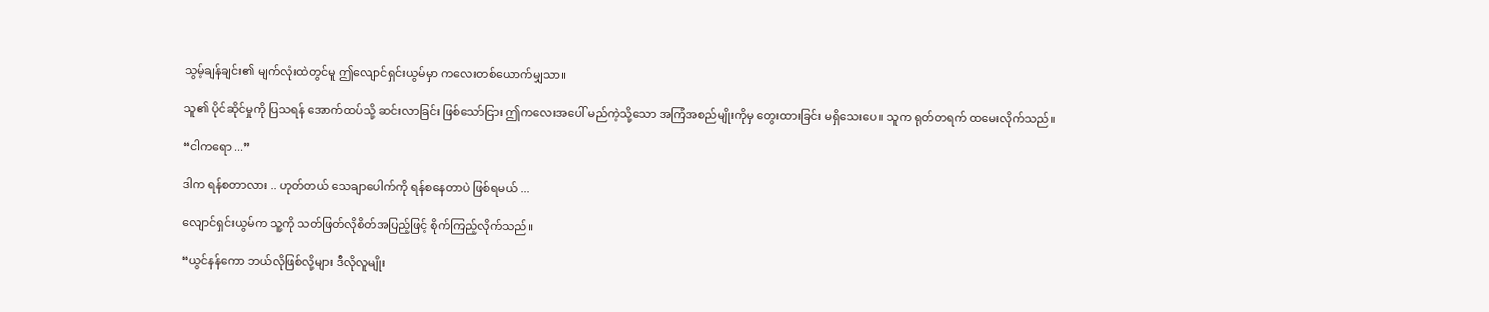သွမ့်ချန်ချင်း၏ မျက်လုံးထဲတွင်မူ ဤလျောင်ရှင်းယွမ်မှာ ကလေးတစ်ယောက်မျှသာ။

သူ၏ ပိုင်ဆိုင်မှုကို ပြသရန် အောက်ထပ်သို့ ဆင်းလာခြင်း ဖြစ်သော်ငြား ဤကလေးအပေါ် မည်ကဲ့သို့သော အကြံအစည်မျိုးကိုမှ တွေးထားခြင်း မရှိသေးပေ။ သူက ရုတ်တရက် ထမေးလိုက်သည်။

“ငါကရော ...”

ဒါက ရန်စတာလား .. ဟုတ်တယ် သေချာပေါက်ကို ရန်စနေတာပဲ ဖြစ်ရမယ် ...

လျောင်ရှင်းယွမ်က သူ့ကို သတ်ဖြတ်လိုစိတ်အပြည့်ဖြင့် စိုက်ကြည့်လိုက်သည်။

“ယွင်နန်ကော ဘယ်လိုဖြစ်လို့များ ဒီလိုလူမျိုး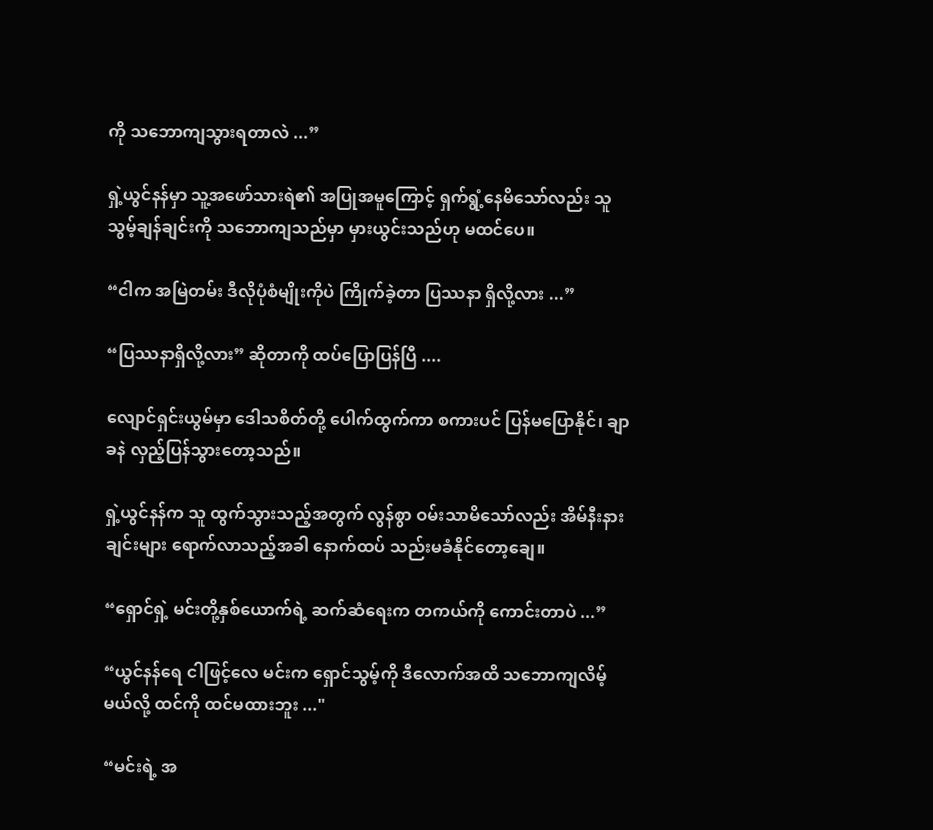ကို သဘောကျသွားရတာလဲ ...”

ရှဲ့ယွင်နန်မှာ သူ့အဖော်သားရဲ၏ အပြုအမူကြောင့် ရှက်ရွံ့နေမိသော်လည်း သူ သွမ့်ချန်ချင်းကို သဘောကျသည်မှာ မှားယွင်းသည်ဟု မထင်ပေ။

“ငါက အမြဲတမ်း ဒီလိုပုံစံမျိုးကိုပဲ ကြိုက်ခဲ့တာ ပြဿနာ ရှိလို့လား ...”

“ပြဿနာရှိလို့လား” ဆိုတာကို ထပ်ပြောပြန်ပြီ ....

လျောင်ရှင်းယွမ်မှာ ဒေါသစိတ်တို့ ပေါက်ထွက်ကာ စကားပင် ပြန်မပြောနိုင်၊ ချာခနဲ လှည့်ပြန်သွားတော့သည်။

ရှဲ့ယွင်နန်က သူ ထွက်သွားသည့်အတွက် လွန်စွာ ဝမ်းသာမိသော်လည်း အိမ်နီးနားချင်းများ ရောက်လာသည့်အခါ နောက်ထပ် သည်းမခံနိုင်တော့ချေ။

“ရှောင်ရှဲ့ မင်းတို့နှစ်ယောက်ရဲ့ ဆက်ဆံရေးက တကယ်ကို ကောင်းတာပဲ ...”

“ယွင်နန်ရေ ငါဖြင့်လေ မင်းက ရှောင်သွမ့်ကို ဒီလောက်အထိ သဘောကျလိမ့်မယ်လို့ ထင်ကို ထင်မထားဘူး ..."

“မင်းရဲ့ အ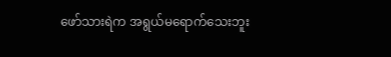ဖော်သားရဲက အရွယ်မရောက်သေးဘူး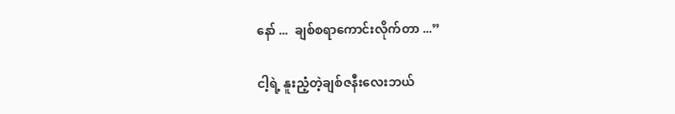နော် ...  ချစ်စရာကောင်းလိုက်တာ ...”

ငါ့ရဲ့ နူးညံ့တဲ့ချစ်ဇနီးလေးဘယ်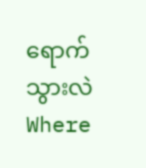ရောက်သွားလဲWhere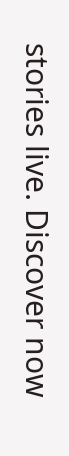stories live. Discover now